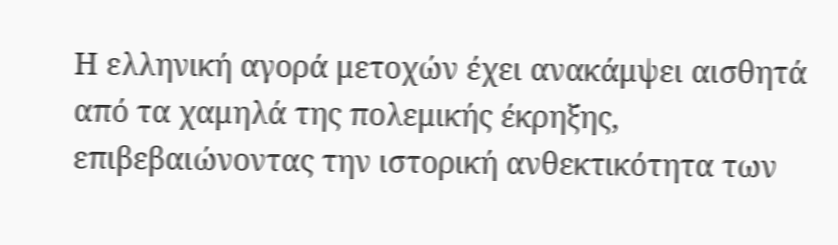Η ελληνική αγορά μετοχών έχει ανακάμψει αισθητά από τα χαμηλά της πολεμικής έκρηξης, επιβεβαιώνοντας την ιστορική ανθεκτικότητα των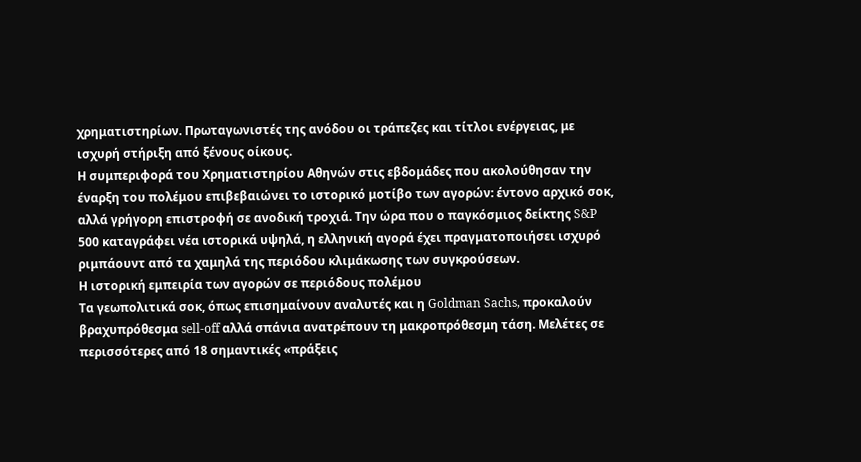χρηματιστηρίων. Πρωταγωνιστές της ανόδου οι τράπεζες και τίτλοι ενέργειας, με ισχυρή στήριξη από ξένους οίκους.
Η συμπεριφορά του Χρηματιστηρίου Αθηνών στις εβδομάδες που ακολούθησαν την έναρξη του πολέμου επιβεβαιώνει το ιστορικό μοτίβο των αγορών: έντονο αρχικό σοκ, αλλά γρήγορη επιστροφή σε ανοδική τροχιά. Την ώρα που ο παγκόσμιος δείκτης S&P 500 καταγράφει νέα ιστορικά υψηλά, η ελληνική αγορά έχει πραγματοποιήσει ισχυρό ριμπάουντ από τα χαμηλά της περιόδου κλιμάκωσης των συγκρούσεων.
Η ιστορική εμπειρία των αγορών σε περιόδους πολέμου
Τα γεωπολιτικά σοκ, όπως επισημαίνουν αναλυτές και η Goldman Sachs, προκαλούν βραχυπρόθεσμα sell-off αλλά σπάνια ανατρέπουν τη μακροπρόθεσμη τάση. Μελέτες σε περισσότερες από 18 σημαντικές «πράξεις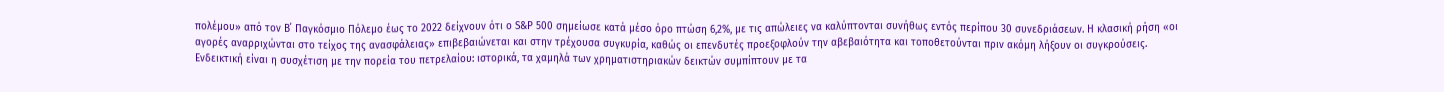πολέμου» από τον Β΄ Παγκόσμιο Πόλεμο έως το 2022 δείχνουν ότι ο S&P 500 σημείωσε κατά μέσο όρο πτώση 6,2%, με τις απώλειες να καλύπτονται συνήθως εντός περίπου 30 συνεδριάσεων. Η κλασική ρήση «οι αγορές αναρριχώνται στο τείχος της ανασφάλειας» επιβεβαιώνεται και στην τρέχουσα συγκυρία, καθώς οι επενδυτές προεξοφλούν την αβεβαιότητα και τοποθετούνται πριν ακόμη λήξουν οι συγκρούσεις.
Ενδεικτική είναι η συσχέτιση με την πορεία του πετρελαίου: ιστορικά, τα χαμηλά των χρηματιστηριακών δεικτών συμπίπτουν με τα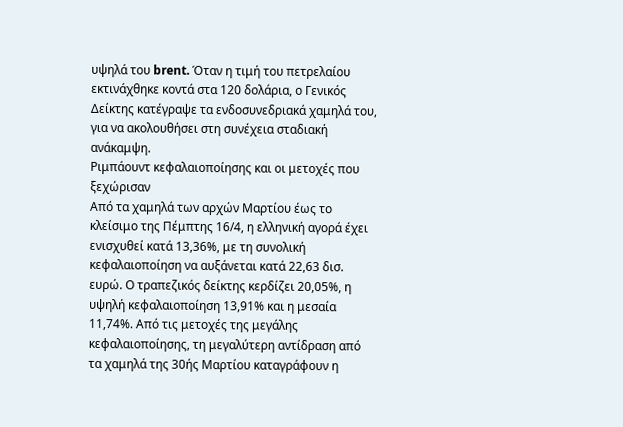υψηλά του brent. Όταν η τιμή του πετρελαίου εκτινάχθηκε κοντά στα 120 δολάρια, ο Γενικός Δείκτης κατέγραψε τα ενδοσυνεδριακά χαμηλά του, για να ακολουθήσει στη συνέχεια σταδιακή ανάκαμψη.
Ριμπάουντ κεφαλαιοποίησης και οι μετοχές που ξεχώρισαν
Από τα χαμηλά των αρχών Μαρτίου έως το κλείσιμο της Πέμπτης 16/4, η ελληνική αγορά έχει ενισχυθεί κατά 13,36%, με τη συνολική κεφαλαιοποίηση να αυξάνεται κατά 22,63 δισ. ευρώ. Ο τραπεζικός δείκτης κερδίζει 20,05%, η υψηλή κεφαλαιοποίηση 13,91% και η μεσαία 11,74%. Από τις μετοχές της μεγάλης κεφαλαιοποίησης, τη μεγαλύτερη αντίδραση από τα χαμηλά της 30ής Μαρτίου καταγράφουν η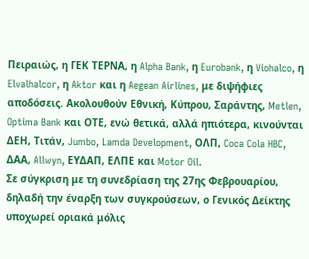Πειραιώς, η ΓΕΚ ΤΕΡΝΑ, η Alpha Bank, η Eurobank, η Viohalco, η Elvalhalcor, η Aktor και η Aegean Airlines, με διψήφιες αποδόσεις. Ακολουθούν Εθνική, Κύπρου, Σαράντης, Metlen, Optima Bank και ΟΤΕ, ενώ θετικά, αλλά ηπιότερα, κινούνται ΔΕΗ, Τιτάν, Jumbo, Lamda Development, ΟΛΠ, Coca Cola HBC, ΔΑΑ, Allwyn, ΕΥΔΑΠ, ΕΛΠΕ και Motor Oil.
Σε σύγκριση με τη συνεδρίαση της 27ης Φεβρουαρίου, δηλαδή την έναρξη των συγκρούσεων, ο Γενικός Δείκτης υποχωρεί οριακά μόλις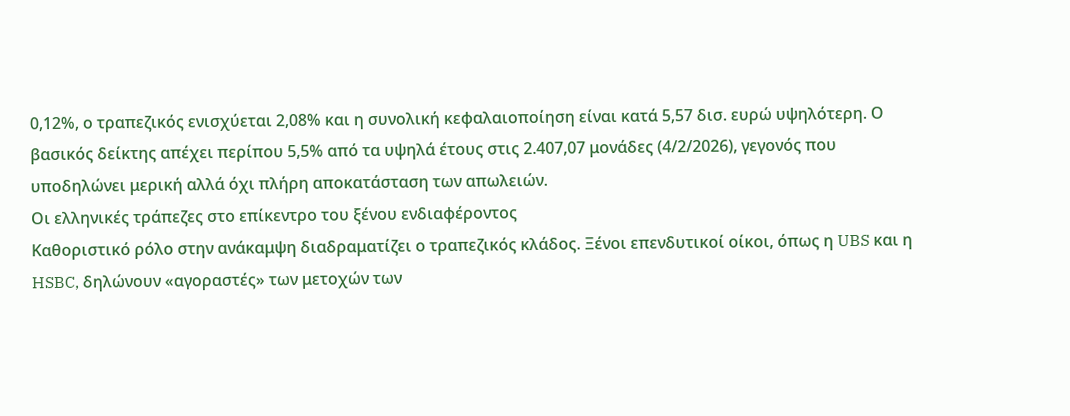0,12%, ο τραπεζικός ενισχύεται 2,08% και η συνολική κεφαλαιοποίηση είναι κατά 5,57 δισ. ευρώ υψηλότερη. Ο βασικός δείκτης απέχει περίπου 5,5% από τα υψηλά έτους στις 2.407,07 μονάδες (4/2/2026), γεγονός που υποδηλώνει μερική αλλά όχι πλήρη αποκατάσταση των απωλειών.
Οι ελληνικές τράπεζες στο επίκεντρο του ξένου ενδιαφέροντος
Καθοριστικό ρόλο στην ανάκαμψη διαδραματίζει ο τραπεζικός κλάδος. Ξένοι επενδυτικοί οίκοι, όπως η UBS και η HSBC, δηλώνουν «αγοραστές» των μετοχών των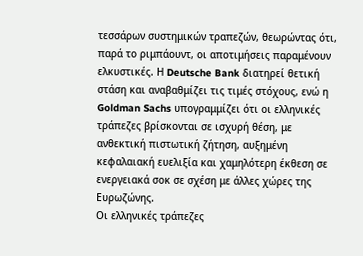τεσσάρων συστημικών τραπεζών, θεωρώντας ότι, παρά το ριμπάουντ, οι αποτιμήσεις παραμένουν ελκυστικές. Η Deutsche Bank διατηρεί θετική στάση και αναβαθμίζει τις τιμές στόχους, ενώ η Goldman Sachs υπογραμμίζει ότι οι ελληνικές τράπεζες βρίσκονται σε ισχυρή θέση, με ανθεκτική πιστωτική ζήτηση, αυξημένη κεφαλαιακή ευελιξία και χαμηλότερη έκθεση σε ενεργειακά σοκ σε σχέση με άλλες χώρες της Ευρωζώνης.
Οι ελληνικές τράπεζες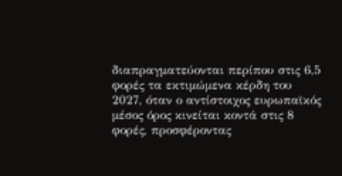διαπραγματεύονται περίπου στις 6,5 φορές τα εκτιμώμενα κέρδη του 2027, όταν ο αντίστοιχος ευρωπαϊκός μέσος όρος κινείται κοντά στις 8 φορές, προσφέροντας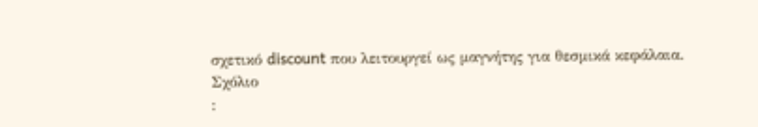σχετικό discount που λειτουργεί ως μαγνήτης για θεσμικά κεφάλαια.
Σχόλιο
: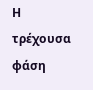Η τρέχουσα φάση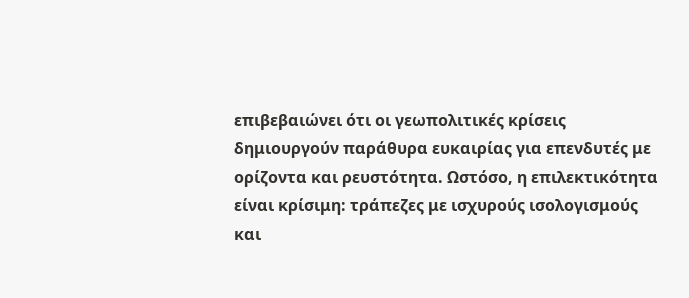επιβεβαιώνει ότι οι γεωπολιτικές κρίσεις δημιουργούν παράθυρα ευκαιρίας για επενδυτές με ορίζοντα και ρευστότητα. Ωστόσο, η επιλεκτικότητα είναι κρίσιμη: τράπεζες με ισχυρούς ισολογισμούς και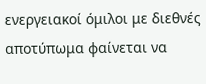ενεργειακοί όμιλοι με διεθνές αποτύπωμα φαίνεται να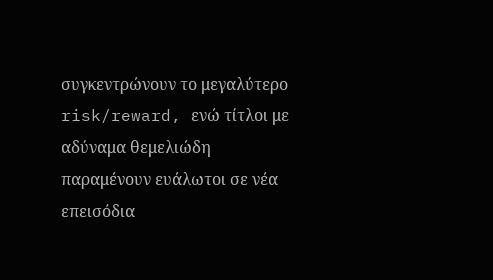συγκεντρώνουν το μεγαλύτερο risk/reward, ενώ τίτλοι με αδύναμα θεμελιώδη παραμένουν ευάλωτοι σε νέα επεισόδια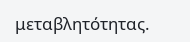μεταβλητότητας.